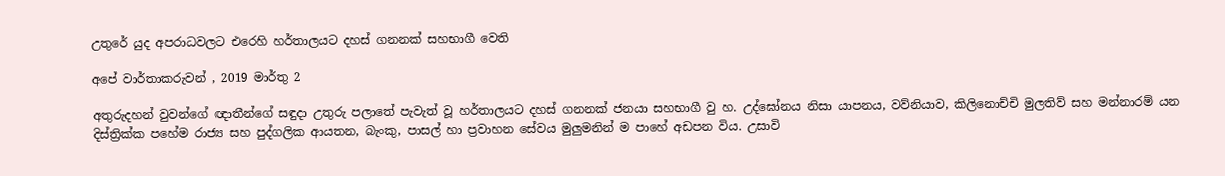උතුරේ යුද අපරාධවලට එරෙහි හර්තාලයට දහස් ගනනක් සහභාගී වෙති

අපේ වාර්තාකරුවන් , 2019 මාර්තු 2

අතුරුදහන් වුවන්ගේ ඥාතීන්ගේ සඳුදා උතුරු පලාතේ පැවැත් වූ හර්තාලයට දහස් ගනනක් ජනයා සහභාගී වු හ. උද්ඝෝනය නිසා යාපනය, වව්නියාව, කිලිනොච්චි මුලතිව් සහ මන්නාරම් යන දිස්ත්‍රික්ක පහේම රාජ්‍ය සහ පුද්ගලික ආයතන, බැංකු, පාසල් හා ප්‍රවාහන සේවය මුලුමනින් ම පාහේ අඩපන විය. උසාවි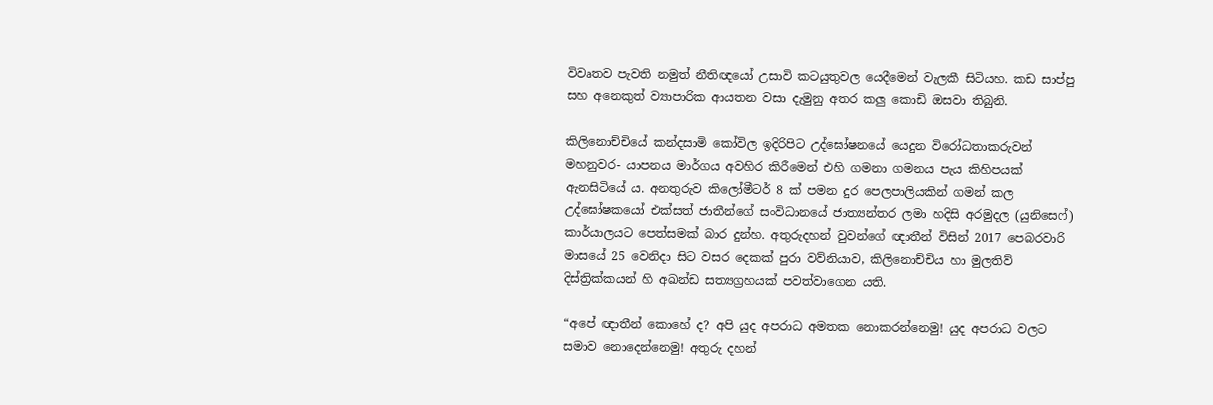විවෘතව පැවති නමුත් නීතිඥයෝ උසාවි කටයුතුවල යෙදීමෙන් වැලකී සිටියහ. කඩ සාප්පු සහ අනෙකුත් ව්‍යාපාරික ආයතන වසා දැමුනු අතර කලු කොඩි ඔසවා තිබුනි.

කිලිනොච්චියේ කන්දසාමි කෝවිල ඉදිරිපිට උද්ඝෝෂනයේ යෙදුන විරෝධතාකරුවන් මහනුවර- යාපනය මාර්ගය අවහිර කිරීමෙන් එහි ගමනා ගමනය පැය කිහිපයක් ඇනසිටියේ ය. අනතුරුව කිලෝමීටර් 8 ක් පමන දුර පෙලපාලියකින් ගමන් කල උද්ඝෝෂකයෝ එක්සත් ජාතීන්ගේ සංවිධානයේ ජාත්‍යන්තර ලමා හදිසි අරමුදල (යුනිසෙෆ්) කාර්යාලයට පෙත්සමක් බාර දුන්හ. අතුරුදහන් වුවන්ගේ ඥාතීන් විසින් 2017 පෙබරවාරි මාසයේ 25 වෙනිදා සිට වසර දෙකක් පුරා වව්නියාව, කිලිනොච්චිය හා මුලතිව් දිස්ත්‍රික්කයන් හි අඛන්ඩ සත්‍යග්‍රහයක් පවත්වාගෙන යති.

“අපේ ඥාතීන් කොහේ ද? අපි යුද අපරාධ අමතක නොකරන්නෙමු! යුද අපරාධ වලට සමාව නොදෙන්නෙමු! අතුරු දහන්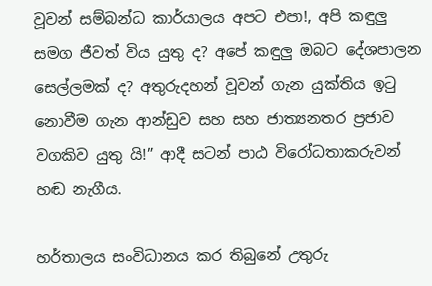වූවන් සම්බන්ධ කාර්යාලය අපට එපා!, අපි කඳුලු සමග ජීවත් විය යුතු ද? අපේ කඳුලු ඔබට දේශපාලන සෙල්ලමක් ද? අතුරුදහන් වූවන් ගැන යුක්තිය ඉටු නොවීම ගැන ආන්ඩුව සහ සහ ජාත්‍යනතර ප්‍රජාව වගකිව යුතු යි!” ආදී සටන් පාඨ විරෝධතාකරුවන් හඬ නැගීය.

හර්තාලය සංවිධානය කර තිබුනේ උතුරු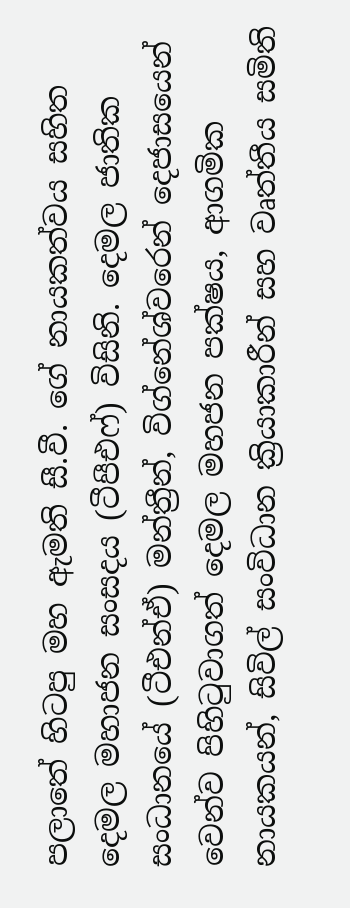පලාතේ හිටපු මහ ඇමති සී.වී. ගේ නායකත්වය සහිත දෙමල මහාජන සංසදය (ටීපීඑෆ්) විසිනි. දෙමල ජාතික සංධානයේ (ටීඑන්ඒ) මන්ත්‍රීන්, විග්නේශ්වරෙන් දෙජාසයෙන් වෙන්ව පිහිටුවාගත් දෙමල මහජන පක්ෂය, ආගමික නායකයන්, සිවිල් සංවිධාන ක්‍රියාකාරීන් සහ වෘත්තීය සමිති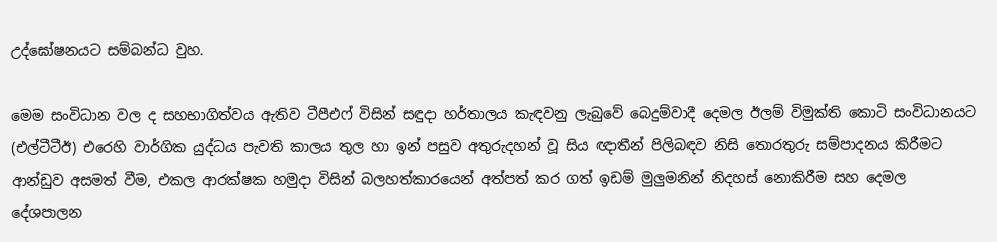උද්ඝෝෂනයට සම්බන්ධ වුහ.

මෙම සංවිධාන වල ද සහභාගිත්වය ඇතිව ටීපීඑෆ් විසින් සඳුදා හර්තාලය කැඳවනු ලැබුවේ බෙදුම්වාදී දෙමල ඊලම් විමුක්ති කොටි සංවිධානයට (එල්ටීටීඊ) එරෙහි වාර්ගික යුද්ධය පැවති කාලය තුල හා ඉන් පසුව අතුරුදහන් වූ සිය ඥාතීන් පිලිබඳව නිසි තොරතුරු සම්පාදනය කිරීමට ආන්ඩුව අසමත් වීම, එකල ආරක්ෂක හමුදා විසින් බලහත්කාරයෙන් අත්පත් කර ගත් ඉඩම් මුලුමනින් නිදහස් නොකිරීම සහ දෙමල දේශපාලන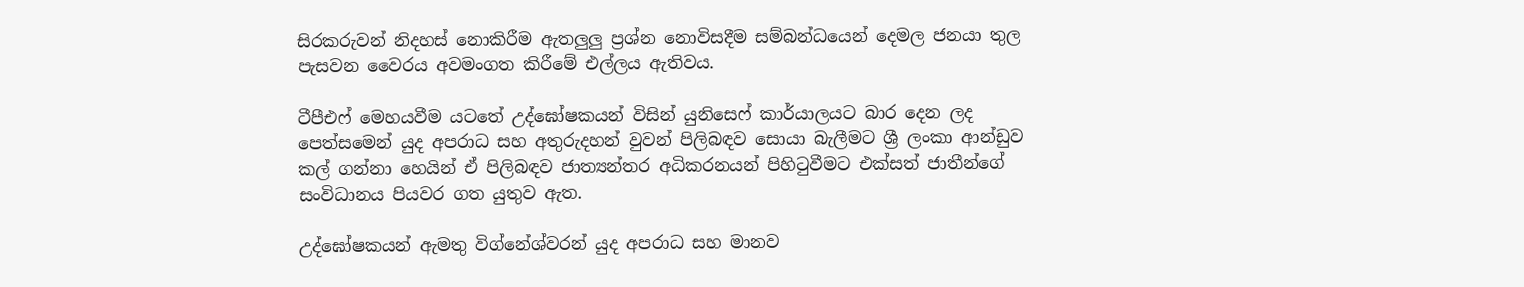සිරකරුවන් නිදහස් නොකිරීම ඇතලුලු ප්‍රශ්න නොවිසදීම සම්බන්ධයෙන් දෙමල ජනයා තුල පැසවන වෛරය අවමංගත කිරීමේ එල්ලය ඇතිවය.

ටීපීඑෆ් මෙහයවීම යටතේ උද්ඝෝෂකයන් විසින් යුනිසෙෆ් කාර්යාලයට බාර දෙන ලද පෙත්සමෙන් යුද අපරාධ සහ අතුරුදහන් වුවන් පිලිබඳව සොයා බැලීමට ශ්‍රී ලංකා ආන්ඩුව කල් ගන්නා හෙයින් ඒ පිලිබඳව ජාත්‍යන්තර අධිකරනයන් පිහිටුවීමට එක්සත් ජාතීන්ගේ සංවිධානය පියවර ගත යුතුව ඇත.

උද්ඝෝෂකයන් ඇමතු විග්නේශ්වරන් යුද අපරාධ සහ මානව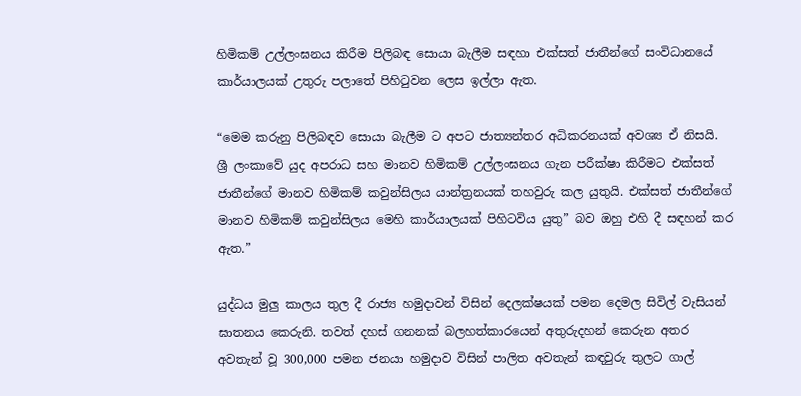හිමිකම් උල්ලංඝනය කිරීම පිලිබඳ සොයා බැලීම සඳහා එක්සත් ජාතීන්ගේ සංවිධානයේ කාර්යාලයක් උතුරු පලාතේ පිහිටුවන ලෙස ඉල්ලා ඇත.

“මෙම කරුනු පිලිබඳව සොයා බැලීම ට අපට ජාත්‍යන්තර අධිකරනයක් අවශ්‍ය ඒ නිසයි. ශ්‍රී ලංකාවේ යුද අපරාධ සහ මානව හිමිකම් උල්ලංඝනය ගැන පරීක්ෂා කිරීමට එක්සත් ජාතීන්ගේ මානව හිමිකම් කවුන්සිලය යාන්ත්‍රනයක් තහවුරු කල යුතුයි. එක්සත් ජාතීන්ගේ මානව හිමිකම් කවුන්සිලය මෙහි කාර්යාලයක් පිහිටවිය යුතු” බව ඔහු එහි දී සඳහන් කර ඇත.”

යුද්ධය මුලු කාලය තුල දී රාජ්‍ය හමුදාවන් විසින් දෙලක්ෂයක් පමන දෙමල සිවිල් වැසියන් ඝාතනය කෙරුනි. තවත් දහස් ගනනක් බලහත්කාරයෙන් අතුරුදහන් කෙරුන අතර අවතැන් වූ 300,000 පමන ජනයා හමුදාව විසින් පාලිත අවතැන් කඳවුරු තුලට ගාල්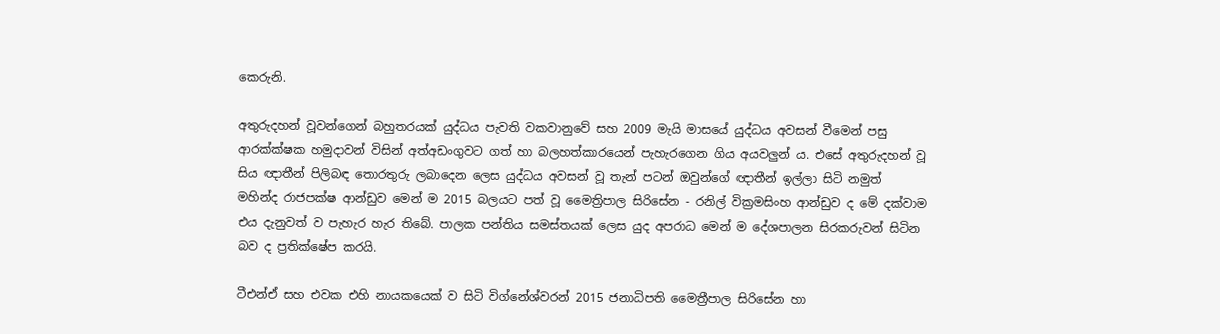කෙරුනි.

අතුරුදහන් වූවන්ගෙන් බහුතරයක් යුද්ධය පැවති වකවානුවේ සහ 2009 මැයි මාසයේ යුද්ධය අවසන් වීමෙන් පසු ආරක්ක්ෂක හමුදාවන් විසින් අත්අඩංගුවට ගත් හා බලහත්කාරයෙන් පැහැරගෙන ගිය අයවලුන් ය. එසේ අතුරුදහන් වූ සිය ඥාතීන් පිලිබඳ තොරතුරු ලබාදෙන ලෙස යුද්ධය අවසන් වූ තැන් පටන් ඔවුන්ගේ ඥාතීන් ඉල්ලා සිටි නමුත් මහින්ද රාජපක්ෂ ආන්ඩුව මෙන් ම 2015 බලයට පත් වූ මෛත්‍රිපාල සිරිසේන - රනිල් වික්‍රමසිංහ ආන්ඩුව ද මේ දක්වාම එය දැනුවත් ව පැහැර හැර තිබේ. පාලක පන්තිය සමස්තයක් ලෙස යුද අපරාධ මෙන් ම දේශපාලන සිරකරුවන් සිටින බව ද ප්‍රතික්ෂේප කරයි.

ටීඑන්ඒ සහ එවක එහි නායකයෙක් ව සිටි විග්නේශ්වරන් 2015 ජනාධිපති මෛත්‍රීපාල සිරිසේන හා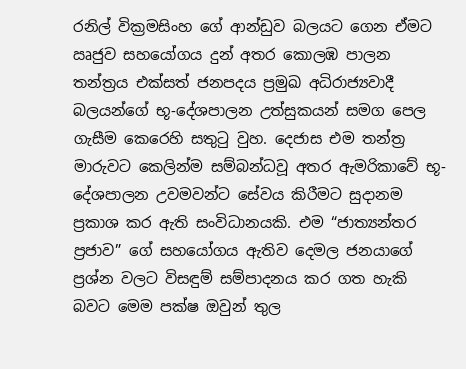රනිල් වික්‍රමසිංහ ගේ ආන්ඩුව බලයට ගෙන ඒමට ඍජුව සහයෝගය දුන් අතර කොලඹ පාලන තන්ත්‍රය එක්සත් ජනපදය ප්‍රමුඛ අධිරාජ්‍යවාදී බලයන්ගේ භූ-දේශපාලන උත්සුකයන් සමග පෙල ගැසීම කෙරෙහි සතුටු වුහ. දෙජාස එම තන්ත්‍ර මාරුවට කෙලින්ම සම්බන්ධවූ අතර ඇමරිකාවේ භූ-දේශපාලන උවමවන්ට සේවය කිරීමට සුදානම ප්‍රකාශ කර ඇති සංවිධානයකි. එම “ජාත්‍යන්තර ප්‍රජාව” ගේ සහයෝගය ඇතිව දෙමල ජනයාගේ ප්‍රශ්න වලට විසඳුම් සම්පාදනය කර ගත හැකි බවට මෙම පක්ෂ ඔවුන් තුල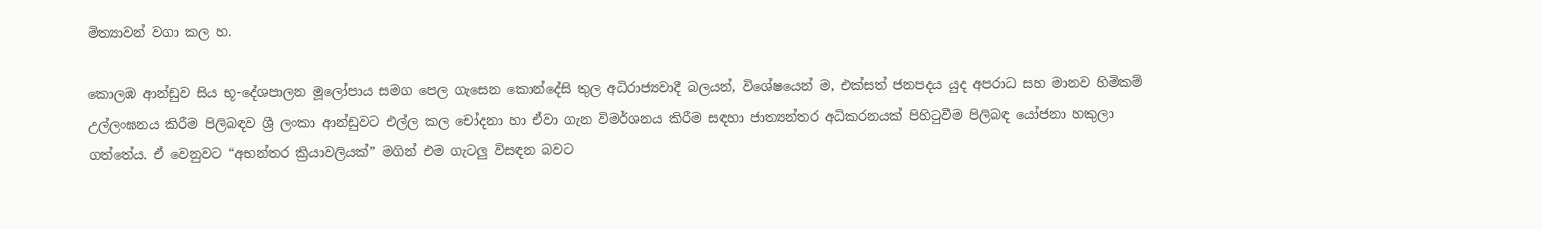මිත්‍යාවන් වගා කල හ.

කොලඹ ආන්ඩුව සිය භූ-දේශපාලන මූලෝපාය සමග පෙල ගැසෙන කොන්දේසි තුල අධිරාජ්‍යවාදී බලයන්, විශේෂයෙන් ම, එක්සත් ජනපදය යුද අපරාධ සහ මානව හිමිකම් උල්ලංඝනය කිරීම පිලිබඳව ශ්‍රී ලංකා ආන්ඩුවට එල්ල කල චෝදනා හා ඒවා ගැන විමර්ශනය කිරීම සඳහා ජාත්‍යන්තර අධිකරනයක් පිහිටුවීම පිලිබඳ යෝජනා හකුලා ගත්තේය. ඒ වෙනුවට “අභන්තර ක්‍රියාවලියක්” මගින් එම ගැටලු විසඳන බවට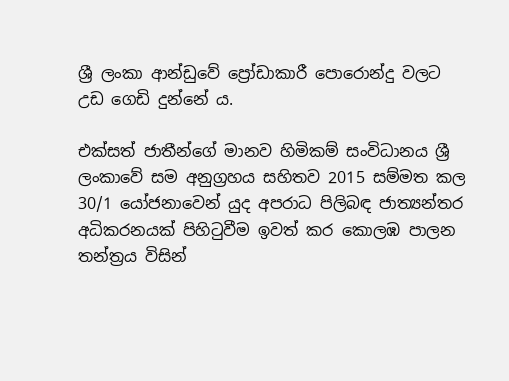ශ්‍රී ලංකා ආන්ඩුවේ ප්‍රෝඩාකාරී පොරොන්දු වලට උඩ ගෙඩි දුන්නේ ය.

එක්සත් ජාතීන්ගේ මානව හිමිකම් සංවිධානය ශ්‍රී ලංකාවේ සම අනුග්‍රහය සහිතව 2015 සම්මත කල 30/1 යෝජනාවෙන් යුද අපරාධ පිලිබඳ ජාත්‍යන්තර අධිකරනයක් පිහිටුවීම ඉවත් කර කොලඹ පාලන තන්ත්‍රය විසින්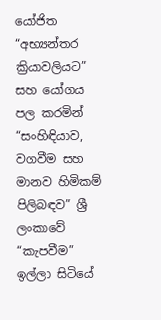යෝජිත “අභ්‍යන්තර ක්‍රියාවලියට” සහ යෝගය පල කරමින් “සංහිඳියාව, වගවීම සහ මානව හිමිකම් පිලිබඳව” ශ්‍රී ලංකාවේ “කැපවීම” ඉල්ලා සිටියේ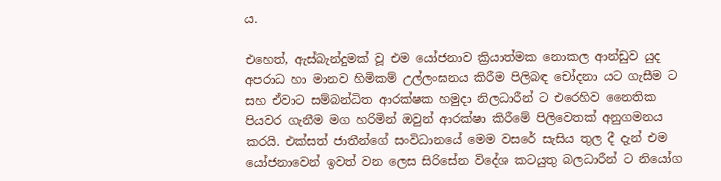ය.

එහෙත්, ඇස්බැන්දුමක් වූ එම යෝජනාව ක්‍රියාත්මක නොකල ආන්ඩුව යුද අපරාධ හා මානව හිමිකම් උල්ලංඝනය කිරීම පිලිබඳ චෝදනා යට ගැසීම ට සහ ඒවාට සම්බන්ධිත ආරක්ෂක හමුදා නිලධාරීන් ට එරෙහිව නෛතික පියවර ගැනීම මග හරිමින් ඔවුන් ආරක්ෂා කිරීමේ පිලිවෙතක් අනුගමනය කරයි. එක්සත් ජාතීන්ගේ සංවිධානයේ මෙම වසරේ සැසිය තුල දී දැන් එම යෝජනාවෙන් ඉවත් වන ලෙස සිරිසේන විදේශ කටයුතු බලධාරීන් ට නියෝග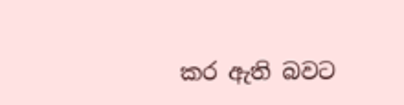කර ඇති බවට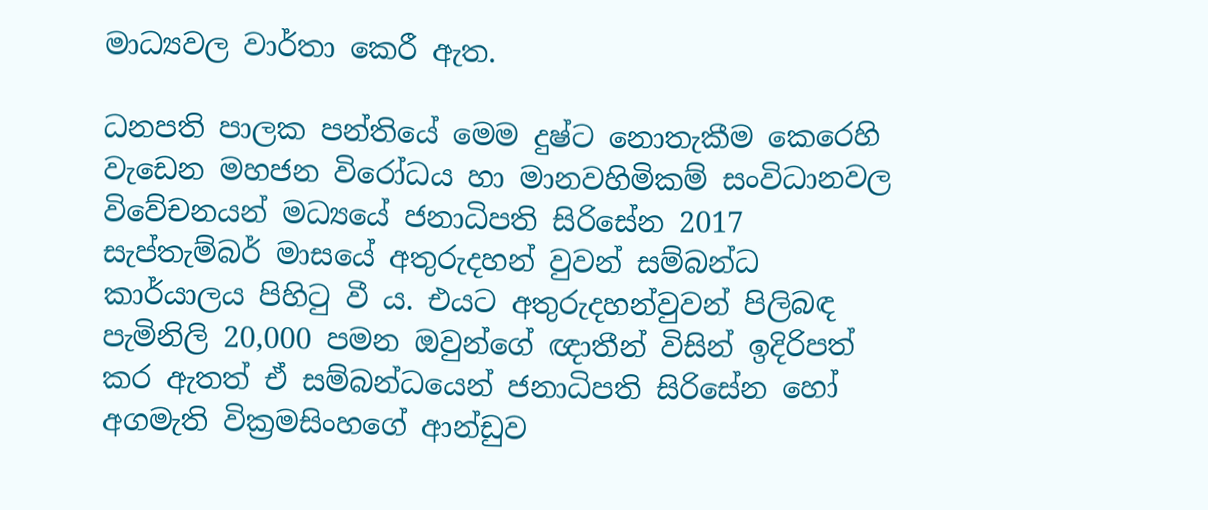මාධ්‍යවල වාර්තා කෙරී ඇත.

ධනපති පාලක පන්තියේ මෙම දුෂ්ට නොතැකීම කෙරෙහි වැඩෙන මහජන විරෝධය හා මානවහිමිකම් සංවිධානවල විවේචනයන් මධ්‍යයේ ජනාධිපති සිරිසේන 2017 සැප්තැම්බර් මාසයේ අතුරුදහන් වුවන් සම්බන්ධ කාර්යාලය පිහිටු වී ය. එයට අතුරුදහන්වුවන් පිලිබඳ පැමිනිලි 20,000 පමන ඔවුන්ගේ ඥාතීන් විසින් ඉදිරිපත් කර ඇතත් ඒ සම්බන්ධයෙන් ජනාධිපති සිරිසේන හෝ අගමැති වික්‍රමසිංහගේ ආන්ඩුව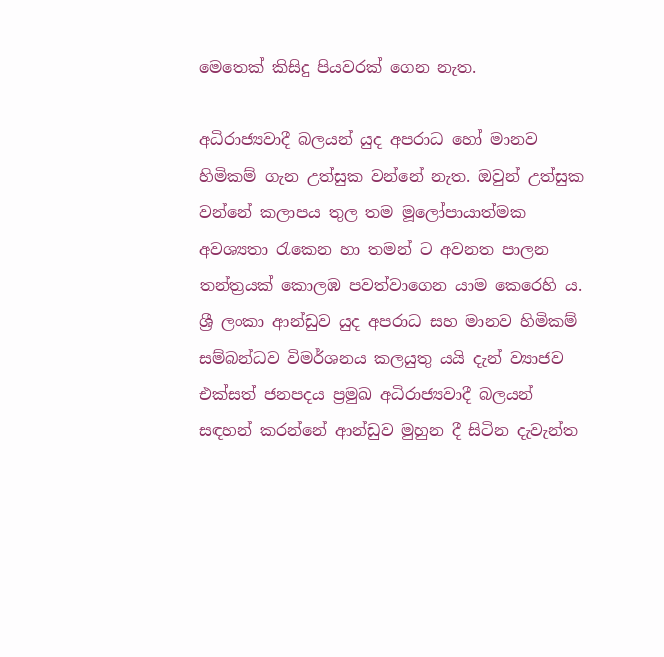මෙතෙක් කිසිදු පියවරක් ගෙන නැත.

අධිරාජ්‍යවාදී බලයන් යුද අපරාධ හෝ මානව හිමිකම් ගැන උත්සුක වන්නේ නැත. ඔවුන් උත්සුක වන්නේ කලාපය තුල තම මූලෝපායාත්මක අවශ්‍යතා රැකෙන හා තමන් ට අවනත පාලන තන්ත්‍රයක් කොලඹ පවත්වාගෙන යාම කෙරෙහි ය. ශ්‍රී ලංකා ආන්ඩුව යුද අපරාධ සහ මානව හිමිකම් සම්බන්ධව විමර්ශනය කලයුතු යයි දැන් ව්‍යාජව එක්සත් ජනපදය ප්‍රමුඛ අධිරාජ්‍යවාදී බලයන් සඳහන් කරන්නේ ආන්ඩුව මුහුන දී සිටින දැවැන්ත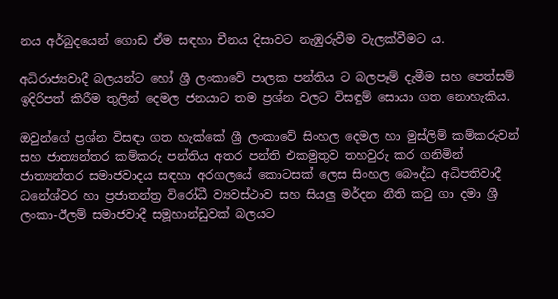නය අර්බුදයෙන් ගොඩ ඒම සඳහා චීනය දිසාවට නැඹුරුවීම වැලක්වීමට ය.

අධිරාජ්‍යවාදී බලයන්ට හෝ ශ්‍රී ලංකාවේ පාලක පන්තිය ට බලපෑම් දැමීම සහ පෙත්සම් ඉදිරිපත් කිරීම තුලින් දෙමල ජනයාට තම ප්‍රශ්න වලට විසඳුම් සොයා ගත නොහැකිය.

ඔවුන්ගේ ප්‍රශ්න විසඳා ගත හැක්කේ ශ්‍රී ලංකාවේ සිංහල දෙමල හා මුස්ලිම් කම්කරුවන් සහ ජාත්‍යන්තර කම්කරු පන්තිය අතර පන්ති එකමුතුව තහවුරු කර ගනිමින් ජාත්‍යන්තර සමාජවාදය සඳහා අරගලයේ කොටසක් ලෙස සිංහල බෞද්ධ අධිපතිවාදී ධනේශ්වර හා ප්‍රජාතන්ත්‍ර විරෝධී ව්‍යවස්ථාව සහ සියලු මර්දන නීති කටු ගා දමා ශ්‍රී ලංකා-ඊලම් සමාජවාදී සමූහාන්ඩුවක් බලයට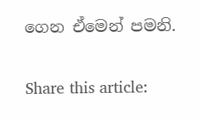ගෙන ඒමෙන් පමනි.

Share this article: